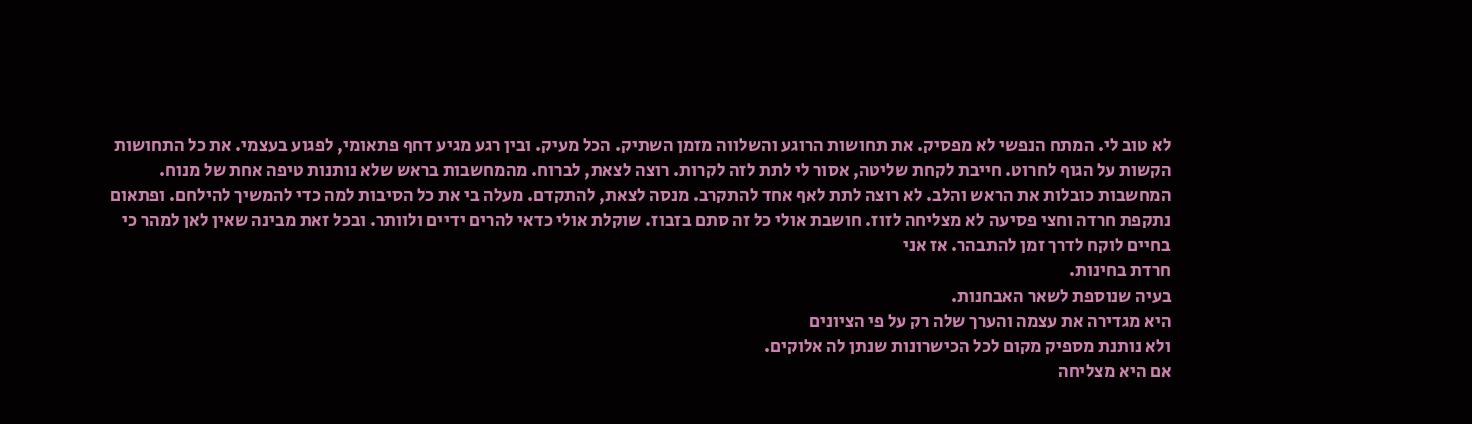לא טוב לי. המתח הנפשי לא מפסיק. את תחושות הרוגע והשלווה מזמן השתיק. הכל מעיק. ובין רגע מגיע דחף פתאומי, לפגוע בעצמי. את כל התחושות הקשות על הגוף לחרוט. חייבת לקחת שליטה, אסור לי לתת לזה לקרות. רוצה לצאת, לברוח. מהמחשבות בראש שלא נותנות טיפה אחת של מנוח. המחשבות כובלות את הראש והלב. לא רוצה לתת לאף אחד להתקרב. מנסה לצאת, להתקדם. מעלה בי את כל הסיבות למה כדי להמשיך להילחם. ופתאום נתקפת חרדה וחצי פסיעה לא מצליחה לזוז. חושבת אולי כל זה סתם בזבוז. שוקלת אולי כדאי להרים ידיים ולוותר. ובכל זאת מבינה שאין לאן למהר כי בחיים לוקח לדרך זמן להתבהר. אז אני
חרדת בחינות.
בעיה שנוספת לשאר האבחנות.
היא מגדירה את עצמה והערך שלה רק על פי הציונים
ולא נותנת מספיק מקום לכל הכישרונות שנתן לה אלוקים.
אם היא מצליחה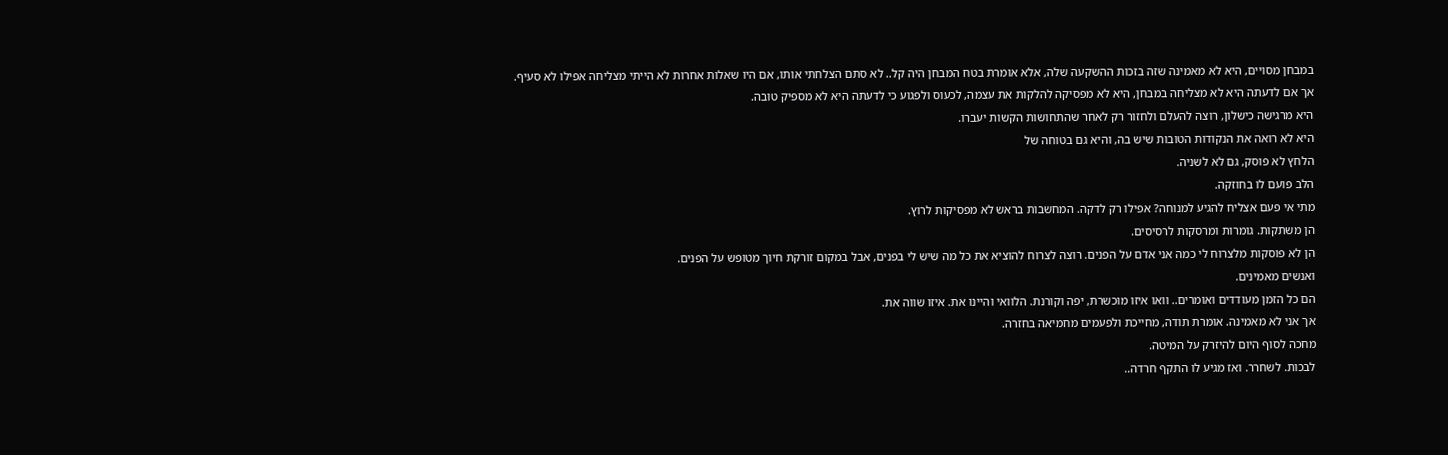במבחן מסויים, היא לא מאמינה שזה בזכות ההשקעה שלה, אלא אומרת בטח המבחן היה קל.. לא סתם הצלחתי אותו, אם היו שאלות אחרות לא הייתי מצליחה אפילו לא סעיף.
אך אם לדעתה היא לא מצליחה במבחן, היא לא מפסיקה להלקות את עצמה, לכעוס ולפגוע כי לדעתה היא לא מספיק טובה.
היא מרגישה כישלון, רוצה להעלם ולחזור רק לאחר שהתחושות הקשות יעברו.
היא לא רואה את הנקודות הטובות שיש בה, והיא גם בטוחה של
הלחץ לא פוסק, גם לא לשניה.
הלב פועם לו בחוזקה.
מתי אי פעם אצליח להגיע למנוחה? אפילו רק לדקה. המחשבות בראש לא מפסיקות לרוץ.
הן משתקות. גומרות ומרסקות לרסיסים.
הן לא פוסקות מלצרוח לי כמה אני אדם על הפנים. רוצה לצרוח להוציא את כל מה שיש לי בפנים, אבל במקום זורקת חיוך מטופש על הפנים.
ואנשים מאמינים.
הם כל הזמן מעודדים ואומרים.. וואו איזו מוכשרת, יפה וקורנת. הלוואי והיינו את. איזו שווה את.
אך אני לא מאמינה. אומרת תודה, מחייכת ולפעמים מחמיאה בחזרה.
מחכה לסוף היום להיזרק על המיטה.
לבכות. לשחרר. ואז מגיע לו התקף חרדה..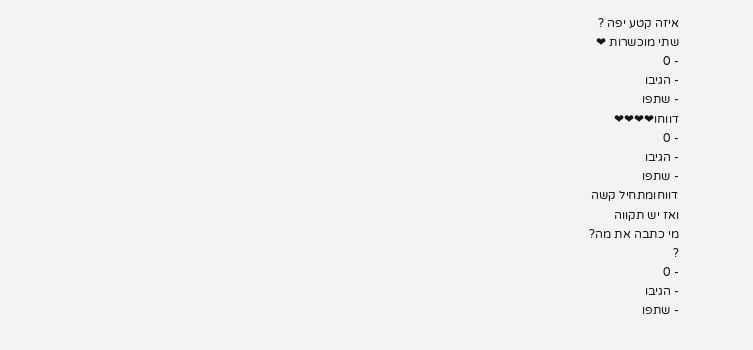איזה קטע יפה ?
שתי מוכשרות ❤
- 0
- הגיבו
- שתפו
דווחו❤❤❤❤
- 0
- הגיבו
- שתפו
דווחומתחיל קשה
ואז יש תקווה
מי כתבה את מה?
?
- 0
- הגיבו
- שתפו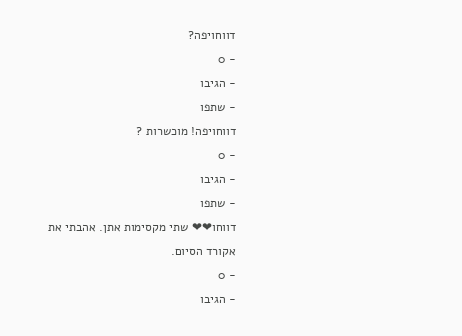דווחויפה?
- 0
- הגיבו
- שתפו
דווחויפה! מוכשרות ?
- 0
- הגיבו
- שתפו
דווחו❤❤ שתי מקסימות אתן. אהבתי את אקורד הסיום.
- 0
- הגיבו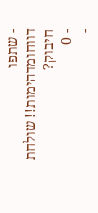- שתפו
דווחומדהימות!! שולחת חיבוק?
- 0
-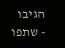הגיבו
- שתפו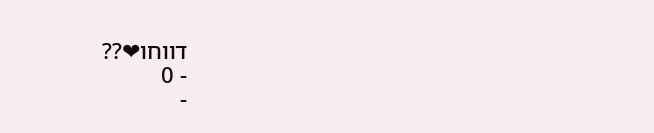דווחו❤??
- 0
-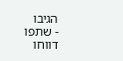הגיבו
- שתפו
דווחו